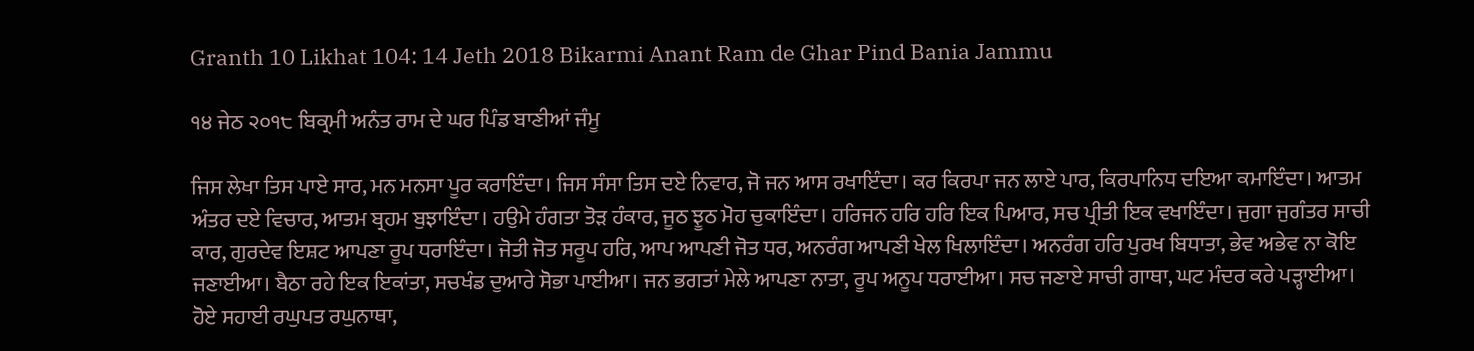Granth 10 Likhat 104: 14 Jeth 2018 Bikarmi Anant Ram de Ghar Pind Bania Jammu

੧੪ ਜੇਠ ੨੦੧੮ ਬਿਕ੍ਰਮੀ ਅਨੰਤ ਰਾਮ ਦੇ ਘਰ ਪਿੰਡ ਬਾਣੀਆਂ ਜੰਮੂ

ਜਿਸ ਲੇਖਾ ਤਿਸ ਪਾਏ ਸਾਰ, ਮਨ ਮਨਸਾ ਪੂਰ ਕਰਾਇੰਦਾ। ਜਿਸ ਸੰਸਾ ਤਿਸ ਦਏ ਨਿਵਾਰ, ਜੋ ਜਨ ਆਸ ਰਖਾਇੰਦਾ। ਕਰ ਕਿਰਪਾ ਜਨ ਲਾਏ ਪਾਰ, ਕਿਰਪਾਨਿਧ ਦਇਆ ਕਮਾਇੰਦਾ। ਆਤਮ ਅੰਤਰ ਦਏ ਵਿਚਾਰ, ਆਤਮ ਬ੍ਰਹਮ ਬੁਝਾਇੰਦਾ। ਹਉਮੇ ਹੰਗਤਾ ਤੋੜ ਹੰਕਾਰ, ਜੂਠ ਝੂਠ ਮੋਹ ਚੁਕਾਇੰਦਾ। ਹਰਿਜਨ ਹਰਿ ਹਰਿ ਇਕ ਪਿਆਰ, ਸਚ ਪ੍ਰੀਤੀ ਇਕ ਵਖਾਇੰਦਾ। ਜੁਗਾ ਜੁਗੰਤਰ ਸਾਚੀ ਕਾਰ, ਗੁਰਦੇਵ ਇਸ਼ਟ ਆਪਣਾ ਰੂਪ ਧਰਾਇੰਦਾ। ਜੋਤੀ ਜੋਤ ਸਰੂਪ ਹਰਿ, ਆਪ ਆਪਣੀ ਜੋਤ ਧਰ, ਅਨਰੰਗ ਆਪਣੀ ਖੇਲ ਖਿਲਾਇੰਦਾ। ਅਨਰੰਗ ਹਰਿ ਪੁਰਖ ਬਿਧਾਤਾ, ਭੇਵ ਅਭੇਵ ਨਾ ਕੋਇ ਜਣਾਈਆ। ਬੈਠਾ ਰਹੇ ਇਕ ਇਕਾਂਤਾ, ਸਚਖੰਡ ਦੁਆਰੇ ਸੋਭਾ ਪਾਈਆ। ਜਨ ਭਗਤਾਂ ਮੇਲੇ ਆਪਣਾ ਨਾਤਾ, ਰੂਪ ਅਨੂਪ ਧਰਾਈਆ। ਸਚ ਜਣਾਏ ਸਾਚੀ ਗਾਥਾ, ਘਟ ਮੰਦਰ ਕਰੇ ਪੜ੍ਹਾਈਆ। ਹੋਏ ਸਹਾਈ ਰਘੁਪਤ ਰਘੁਨਾਥਾ,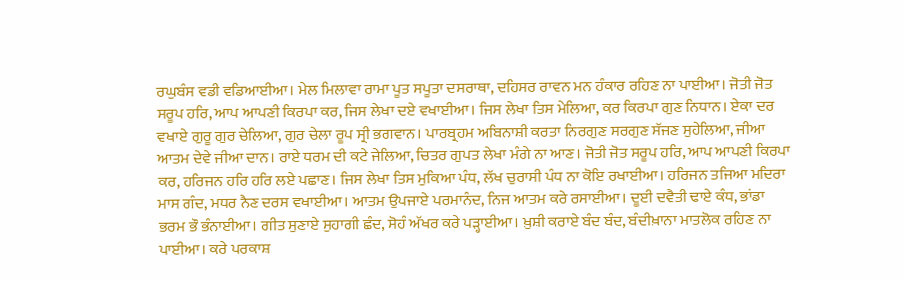ਰਘੁਬੰਸ ਵਡੀ ਵਡਿਆਈਆ। ਮੇਲ ਮਿਲਾਵਾ ਰਾਮਾ ਪੂਤ ਸਪੂਤਾ ਦਸਰਾਥਾ, ਦਹਿਸਰ ਰਾਵਨ ਮਨ ਹੰਕਾਰ ਰਹਿਣ ਨਾ ਪਾਈਆ। ਜੋਤੀ ਜੋਤ ਸਰੂਪ ਹਰਿ, ਆਪ ਆਪਣੀ ਕਿਰਪਾ ਕਰ, ਜਿਸ ਲੇਖਾ ਦਏ ਵਖਾਈਆ। ਜਿਸ ਲੇਖਾ ਤਿਸ ਮੇਲਿਆ, ਕਰ ਕਿਰਪਾ ਗੁਣ ਨਿਧਾਨ। ਏਕਾ ਦਰ ਵਖਾਏ ਗੁਰੂ ਗੁਰ ਚੇਲਿਆ, ਗੁਰ ਚੇਲਾ ਰੂਪ ਸ੍ਰੀ ਭਗਵਾਨ। ਪਾਰਬ੍ਰਹਮ ਅਬਿਨਾਸ਼ੀ ਕਰਤਾ ਨਿਰਗੁਣ ਸਰਗੁਣ ਸੱਜਣ ਸੁਹੇਲਿਆ, ਜੀਆ ਆਤਮ ਦੇਵੇ ਜੀਆ ਦਾਨ। ਰਾਏ ਧਰਮ ਦੀ ਕਟੇ ਜੇਲਿਆ, ਚਿਤਰ ਗੁਪਤ ਲੇਖਾ ਮੰਗੇ ਨਾ ਆਣ। ਜੋਤੀ ਜੋਤ ਸਰੂਪ ਹਰਿ, ਆਪ ਆਪਣੀ ਕਿਰਪਾ ਕਰ, ਹਰਿਜਨ ਹਰਿ ਹਰਿ ਲਏ ਪਛਾਣ। ਜਿਸ ਲੇਖਾ ਤਿਸ ਮੁਕਿਆ ਪੰਧ, ਲੱਖ ਚੁਰਾਸੀ ਪੰਧ ਨਾ ਕੋਇ ਰਖਾਈਆ। ਹਰਿਜਨ ਤਜਿਆ ਮਦਿਰਾ ਮਾਸ ਗੰਦ, ਮਧਰ ਨੈਣ ਦਰਸ ਵਖਾਈਆ। ਆਤਮ ਉਪਜਾਏ ਪਰਮਾਨੰਦ, ਨਿਜ ਆਤਮ ਕਰੇ ਰਸਾਈਆ। ਦੂਈ ਦਵੈਤੀ ਢਾਏ ਕੰਧ, ਭਾਂਡਾ ਭਰਮ ਭੌ ਭੰਨਾਈਆ। ਗੀਤ ਸੁਣਾਏ ਸੁਹਾਗੀ ਛੰਦ, ਸੋਹੰ ਅੱਖਰ ਕਰੇ ਪੜ੍ਹਾਈਆ। ਖ਼ੁਸ਼ੀ ਕਰਾਏ ਬੰਦ ਬੰਦ, ਬੰਦੀਖ਼ਾਨਾ ਮਾਤਲੋਕ ਰਹਿਣ ਨਾ ਪਾਈਆ। ਕਰੇ ਪਰਕਾਸ਼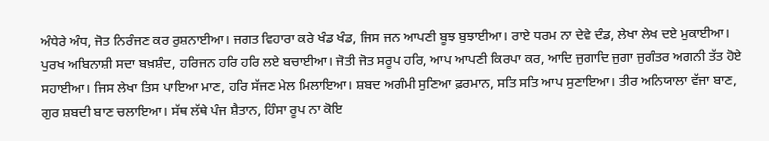ਅੰਧੇਰੇ ਅੰਧ, ਜੋਤ ਨਿਰੰਜਣ ਕਰ ਰੁਸ਼ਨਾਈਆ। ਜਗਤ ਵਿਹਾਰਾ ਕਰੇ ਖੰਡ ਖੰਡ, ਜਿਸ ਜਨ ਆਪਣੀ ਬੂਝ ਬੁਝਾਈਆ। ਰਾਏ ਧਰਮ ਨਾ ਦੇਵੇ ਦੰਡ, ਲੇਖਾ ਲੇਖ ਦਏ ਮੁਕਾਈਆ। ਪੁਰਖ ਅਬਿਨਾਸ਼ੀ ਸਦਾ ਬਖ਼ਸ਼ੰਦ, ਹਰਿਜਨ ਹਰਿ ਹਰਿ ਲਏ ਬਚਾਈਆ। ਜੋਤੀ ਜੋਤ ਸਰੂਪ ਹਰਿ, ਆਪ ਆਪਣੀ ਕਿਰਪਾ ਕਰ, ਆਦਿ ਜੁਗਾਦਿ ਜੁਗਾ ਜੁਗੰਤਰ ਅਗਨੀ ਤੱਤ ਹੋਏ ਸਹਾਈਆ। ਜਿਸ ਲੇਖਾ ਤਿਸ ਪਾਇਆ ਮਾਣ, ਹਰਿ ਸੱਜਣ ਮੇਲ ਮਿਲਾਇਆ। ਸ਼ਬਦ ਅਗੰਮੀ ਸੁਣਿਆ ਫ਼ਰਮਾਨ, ਸਤਿ ਸਤਿ ਆਪ ਸੁਣਾਇਆ। ਤੀਰ ਅਨਿਯਾਲਾ ਵੱਜਾ ਬਾਣ, ਗੁਰ ਸ਼ਬਦੀ ਬਾਣ ਚਲਾਇਆ। ਸੱਥ ਲੱਥੇ ਪੰਜ ਸ਼ੈਤਾਨ, ਹਿੰਸਾ ਰੂਪ ਨਾ ਕੋਇ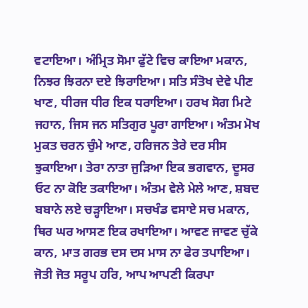ਵਟਾਇਆ। ਅੰਮ੍ਰਿਤ ਸੋਮਾ ਫੁੱਟੇ ਵਿਚ ਕਾਇਆ ਮਕਾਨ, ਨਿਝਰ ਝਿਰਨਾ ਦਏ ਝਿਰਾਇਆ। ਸਤਿ ਸੰਤੋਖ ਦੇਵੇ ਪੀਣ ਖਾਣ, ਧੀਰਜ ਧੀਰ ਇਕ ਧਰਾਇਆ। ਹਰਖ ਸੋਗ ਮਿਟੇ ਜਹਾਨ, ਜਿਸ ਜਨ ਸਤਿਗੁਰ ਪੂਰਾ ਗਾਇਆ। ਅੰਤਮ ਮੋਖ ਮੁਕਤ ਚਰਨ ਚੁੰਮੇ ਆਣ, ਹਰਿਜਨ ਤੇਰੇ ਦਰ ਸੀਸ ਝੁਕਾਇਆ। ਤੇਰਾ ਨਾਤਾ ਜੁੜਿਆ ਇਕ ਭਗਵਾਨ, ਦੂਸਰ ਓਟ ਨਾ ਕੋਇ ਤਕਾਇਆ। ਅੰਤਮ ਵੇਲੇ ਮੇਲੇ ਆਣ, ਸ਼ਬਦ ਬਬਾਨੇ ਲਏ ਚੜ੍ਹਾਇਆ। ਸਚਖੰਡ ਵਸਾਏ ਸਚ ਮਕਾਨ, ਥਿਰ ਘਰ ਆਸਣ ਇਕ ਰਖਾਇਆ। ਆਵਣ ਜਾਵਣ ਚੁੱਕੇ ਕਾਨ, ਮਾਤ ਗਰਭ ਦਸ ਦਸ ਮਾਸ ਨਾ ਫੇਰ ਤਪਾਇਆ। ਜੋਤੀ ਜੋਤ ਸਰੂਪ ਹਰਿ, ਆਪ ਆਪਣੀ ਕਿਰਪਾ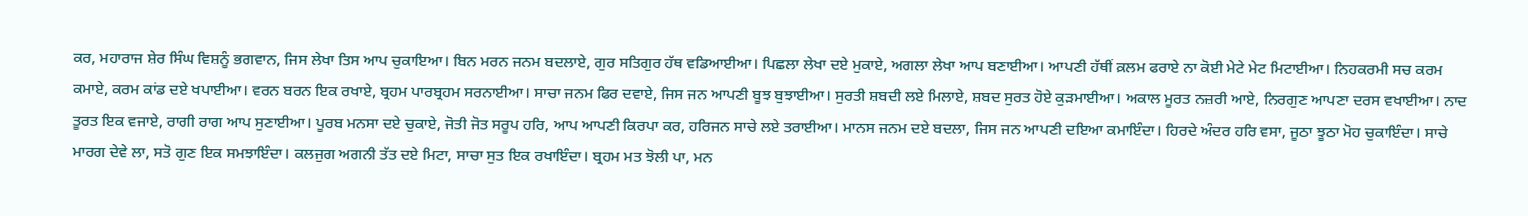ਕਰ, ਮਹਾਰਾਜ ਸ਼ੇਰ ਸਿੰਘ ਵਿਸ਼ਨੂੰ ਭਗਵਾਨ, ਜਿਸ ਲੇਖਾ ਤਿਸ ਆਪ ਚੁਕਾਇਆ। ਬਿਨ ਮਰਨ ਜਨਮ ਬਦਲਾਏ, ਗੁਰ ਸਤਿਗੁਰ ਹੱਥ ਵਡਿਆਈਆ। ਪਿਛਲਾ ਲੇਖਾ ਦਏ ਮੁਕਾਏ, ਅਗਲਾ ਲੇਖਾ ਆਪ ਬਣਾਈਆ। ਆਪਣੀ ਹੱਥੀਂ ਕ਼ਲਮ ਫਰਾਏ ਨਾ ਕੋਈ ਮੇਟੇ ਮੇਟ ਮਿਟਾਈਆ। ਨਿਹਕਰਮੀ ਸਚ ਕਰਮ ਕਮਾਏ, ਕਰਮ ਕਾਂਡ ਦਏ ਖਪਾਈਆ। ਵਰਨ ਬਰਨ ਇਕ ਰਖਾਏ, ਬ੍ਰਹਮ ਪਾਰਬ੍ਰਹਮ ਸਰਨਾਈਆ। ਸਾਚਾ ਜਨਮ ਫਿਰ ਦਵਾਏ, ਜਿਸ ਜਨ ਆਪਣੀ ਬੂਝ ਬੁਝਾਈਆ। ਸੁਰਤੀ ਸ਼ਬਦੀ ਲਏ ਮਿਲਾਏ, ਸ਼ਬਦ ਸੁਰਤ ਹੋਏ ਕੁੜਮਾਈਆ। ਅਕਾਲ ਮੂਰਤ ਨਜ਼ਰੀ ਆਏ, ਨਿਰਗੁਣ ਆਪਣਾ ਦਰਸ ਵਖਾਈਆ। ਨਾਦ ਤੂਰਤ ਇਕ ਵਜਾਏ, ਰਾਗੀ ਰਾਗ ਆਪ ਸੁਣਾਈਆ। ਪੂਰਬ ਮਨਸਾ ਦਏ ਚੁਕਾਏ, ਜੋਤੀ ਜੋਤ ਸਰੂਪ ਹਰਿ, ਆਪ ਆਪਣੀ ਕਿਰਪਾ ਕਰ, ਹਰਿਜਨ ਸਾਚੇ ਲਏ ਤਰਾਈਆ। ਮਾਨਸ ਜਨਮ ਦਏ ਬਦਲਾ, ਜਿਸ ਜਨ ਆਪਣੀ ਦਇਆ ਕਮਾਇੰਦਾ। ਹਿਰਦੇ ਅੰਦਰ ਹਰਿ ਵਸਾ, ਜੂਠਾ ਝੂਠਾ ਮੋਹ ਚੁਕਾਇੰਦਾ। ਸਾਚੇ ਮਾਰਗ ਦੇਵੇ ਲਾ, ਸਤੋ ਗੁਣ ਇਕ ਸਮਝਾਇੰਦਾ। ਕਲਜੁਗ ਅਗਨੀ ਤੱਤ ਦਏ ਮਿਟਾ, ਸਾਚਾ ਸੁਤ ਇਕ ਰਖਾਇੰਦਾ। ਬ੍ਰਹਮ ਮਤ ਝੋਲੀ ਪਾ, ਮਨ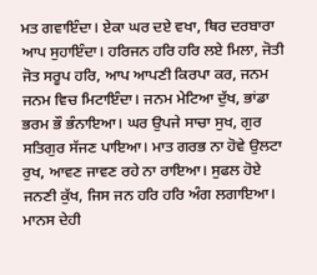ਮਤ ਗਵਾਇੰਦਾ। ਏਕਾ ਘਰ ਦਏ ਵਖਾ, ਥਿਰ ਦਰਬਾਰਾ ਆਪ ਸੁਹਾਇੰਦਾ। ਹਰਿਜਨ ਹਰਿ ਹਰਿ ਲਏ ਮਿਲਾ, ਜੋਤੀ ਜੋਤ ਸਰੂਪ ਹਰਿ, ਆਪ ਆਪਣੀ ਕਿਰਪਾ ਕਰ, ਜਨਮ ਜਨਮ ਵਿਚ ਮਿਟਾਇੰਦਾ। ਜਨਮ ਮੇਟਿਆ ਦੁੱਖ, ਭਾਂਡਾ ਭਰਮ ਭੌ ਭੰਨਾਇਆ। ਘਰ ਉਪਜੇ ਸਾਚਾ ਸੁਖ, ਗੁਰ ਸਤਿਗੁਰ ਸੱਜਣ ਪਾਇਆ। ਮਾਤ ਗਰਭ ਨਾ ਹੋਵੇ ਉਲਟਾ ਰੁਖ, ਆਵਣ ਜਾਵਣ ਰਹੇ ਨਾ ਰਾਇਆ। ਸੁਫਲ ਹੋਏ ਜਨਣੀ ਕੁੱਖ, ਜਿਸ ਜਨ ਹਰਿ ਹਰਿ ਅੰਗ ਲਗਾਇਆ। ਮਾਨਸ ਦੇਹੀ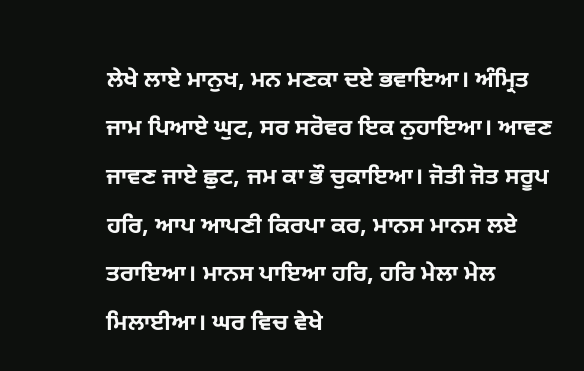ਲੇਖੇ ਲਾਏ ਮਾਨੁਖ, ਮਨ ਮਣਕਾ ਦਏ ਭਵਾਇਆ। ਅੰਮ੍ਰਿਤ ਜਾਮ ਪਿਆਏ ਘੁਟ, ਸਰ ਸਰੋਵਰ ਇਕ ਨੁਹਾਇਆ। ਆਵਣ ਜਾਵਣ ਜਾਏ ਛੁਟ, ਜਮ ਕਾ ਭੌ ਚੁਕਾਇਆ। ਜੋਤੀ ਜੋਤ ਸਰੂਪ ਹਰਿ, ਆਪ ਆਪਣੀ ਕਿਰਪਾ ਕਰ, ਮਾਨਸ ਮਾਨਸ ਲਏ ਤਰਾਇਆ। ਮਾਨਸ ਪਾਇਆ ਹਰਿ, ਹਰਿ ਮੇਲਾ ਮੇਲ ਮਿਲਾਈਆ। ਘਰ ਵਿਚ ਵੇਖੇ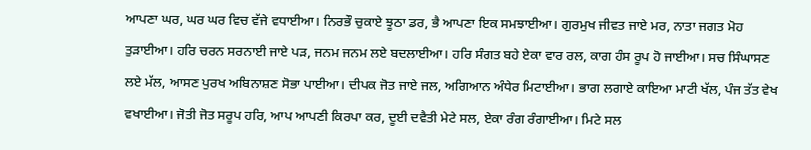ਆਪਣਾ ਘਰ, ਘਰ ਘਰ ਵਿਚ ਵੱਜੇ ਵਧਾਈਆ। ਨਿਰਭੌ ਚੁਕਾਏ ਝੂਠਾ ਡਰ, ਭੈ ਆਪਣਾ ਇਕ ਸਮਝਾਈਆ। ਗੁਰਮੁਖ ਜੀਵਤ ਜਾਏ ਮਰ, ਨਾਤਾ ਜਗਤ ਮੋਹ ਤੁੜਾਈਆ। ਹਰਿ ਚਰਨ ਸਰਨਾਈ ਜਾਏ ਪੜ, ਜਨਮ ਜਨਮ ਲਏ ਬਦਲਾਈਆ। ਹਰਿ ਸੰਗਤ ਬਹੇ ਏਕਾ ਵਾਰ ਰਲ, ਕਾਗ ਹੰਸ ਰੂਪ ਹੋ ਜਾਈਆ। ਸਚ ਸਿੰਘਾਸਣ ਲਏ ਮੱਲ, ਆਸਣ ਪੁਰਖ ਅਬਿਨਾਸ਼ਣ ਸੋਭਾ ਪਾਈਆ। ਦੀਪਕ ਜੋਤ ਜਾਏ ਜਲ, ਅਗਿਆਨ ਅੰਧੇਰ ਮਿਟਾਈਆ। ਭਾਗ ਲਗਾਏ ਕਾਇਆ ਮਾਟੀ ਖੱਲ, ਪੰਜ ਤੱਤ ਵੇਖ ਵਖਾਈਆ। ਜੋਤੀ ਜੋਤ ਸਰੂਪ ਹਰਿ, ਆਪ ਆਪਣੀ ਕਿਰਪਾ ਕਰ, ਦੂਈ ਦਵੈਤੀ ਮੇਟੇ ਸਲ, ਏਕਾ ਰੰਗ ਰੰਗਾਈਆ। ਮਿਟੇ ਸਲ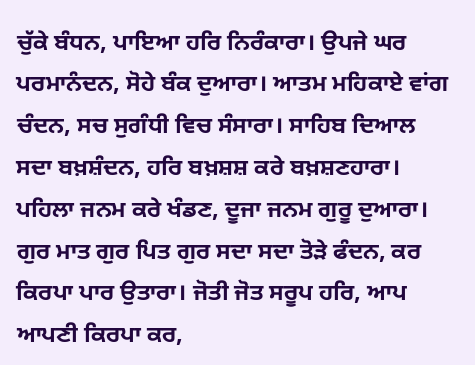ਚੁੱਕੇ ਬੰਧਨ, ਪਾਇਆ ਹਰਿ ਨਿਰੰਕਾਰਾ। ਉਪਜੇ ਘਰ ਪਰਮਾਨੰਦਨ, ਸੋਹੇ ਬੰਕ ਦੁਆਰਾ। ਆਤਮ ਮਹਿਕਾਏ ਵਾਂਗ ਚੰਦਨ, ਸਚ ਸੁਗੰਧੀ ਵਿਚ ਸੰਸਾਰਾ। ਸਾਹਿਬ ਦਿਆਲ ਸਦਾ ਬਖ਼ਸ਼ੰਦਨ, ਹਰਿ ਬਖ਼ਸ਼ਸ਼ ਕਰੇ ਬਖ਼ਸ਼ਣਹਾਰਾ। ਪਹਿਲਾ ਜਨਮ ਕਰੇ ਖੰਡਣ, ਦੂਜਾ ਜਨਮ ਗੁਰੂ ਦੁਆਰਾ। ਗੁਰ ਮਾਤ ਗੁਰ ਪਿਤ ਗੁਰ ਸਦਾ ਸਦਾ ਤੋੜੇ ਫੰਦਨ, ਕਰ ਕਿਰਪਾ ਪਾਰ ਉਤਾਰਾ। ਜੋਤੀ ਜੋਤ ਸਰੂਪ ਹਰਿ, ਆਪ ਆਪਣੀ ਕਿਰਪਾ ਕਰ,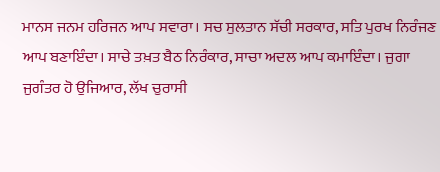ਮਾਨਸ ਜਨਮ ਹਰਿਜਨ ਆਪ ਸਵਾਰਾ। ਸਚ ਸੁਲਤਾਨ ਸੱਚੀ ਸਰਕਾਰ, ਸਤਿ ਪੁਰਖ ਨਿਰੰਜਣ ਆਪ ਬਣਾਇੰਦਾ। ਸਾਚੇ ਤਖ਼ਤ ਬੈਠ ਨਿਰੰਕਾਰ, ਸਾਚਾ ਅਦਲ ਆਪ ਕਮਾਇੰਦਾ। ਜੁਗਾ ਜੁਗੰਤਰ ਹੋ ਉਜਿਆਰ, ਲੱਖ ਚੁਰਾਸੀ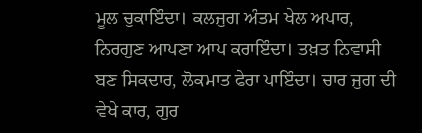ਮੂਲ ਚੁਕਾਇੰਦਾ। ਕਲਜੁਗ ਅੰਤਮ ਖੇਲ ਅਪਾਰ, ਨਿਰਗੁਣ ਆਪਣਾ ਆਪ ਕਰਾਇੰਦਾ। ਤਖ਼ਤ ਨਿਵਾਸੀ ਬਣ ਸਿਕਦਾਰ, ਲੋਕਮਾਤ ਫੇਰਾ ਪਾਇੰਦਾ। ਚਾਰ ਜੁਗ ਦੀ ਵੇਖੇ ਕਾਰ, ਗੁਰ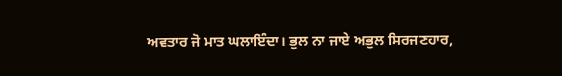ਅਵਤਾਰ ਜੋ ਮਾਤ ਘਲਾਇੰਦਾ। ਭੁਲ ਨਾ ਜਾਏ ਅਭੁਲ ਸਿਰਜਣਹਾਰ,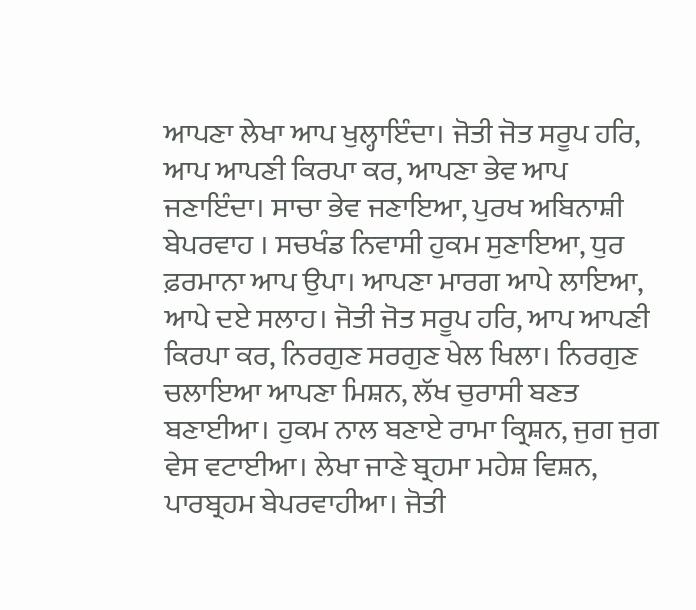ਆਪਣਾ ਲੇਖਾ ਆਪ ਖੁਲ੍ਹਾਇੰਦਾ। ਜੋਤੀ ਜੋਤ ਸਰੂਪ ਹਰਿ, ਆਪ ਆਪਣੀ ਕਿਰਪਾ ਕਰ, ਆਪਣਾ ਭੇਵ ਆਪ ਜਣਾਇੰਦਾ। ਸਾਚਾ ਭੇਵ ਜਣਾਇਆ, ਪੁਰਖ ਅਬਿਨਾਸ਼ੀ ਬੇਪਰਵਾਹ । ਸਚਖੰਡ ਨਿਵਾਸੀ ਹੁਕਮ ਸੁਣਾਇਆ, ਧੁਰ ਫ਼ਰਮਾਨਾ ਆਪ ਉਪਾ। ਆਪਣਾ ਮਾਰਗ ਆਪੇ ਲਾਇਆ, ਆਪੇ ਦਏ ਸਲਾਹ। ਜੋਤੀ ਜੋਤ ਸਰੂਪ ਹਰਿ, ਆਪ ਆਪਣੀ ਕਿਰਪਾ ਕਰ, ਨਿਰਗੁਣ ਸਰਗੁਣ ਖੇਲ ਖਿਲਾ। ਨਿਰਗੁਣ ਚਲਾਇਆ ਆਪਣਾ ਮਿਸ਼ਨ, ਲੱਖ ਚੁਰਾਸੀ ਬਣਤ ਬਣਾਈਆ। ਹੁਕਮ ਨਾਲ ਬਣਾਏ ਰਾਮਾ ਕ੍ਰਿਸ਼ਨ, ਜੁਗ ਜੁਗ ਵੇਸ ਵਟਾਈਆ। ਲੇਖਾ ਜਾਣੇ ਬ੍ਰਹਮਾ ਮਹੇਸ਼ ਵਿਸ਼ਨ, ਪਾਰਬ੍ਰਹਮ ਬੇਪਰਵਾਹੀਆ। ਜੋਤੀ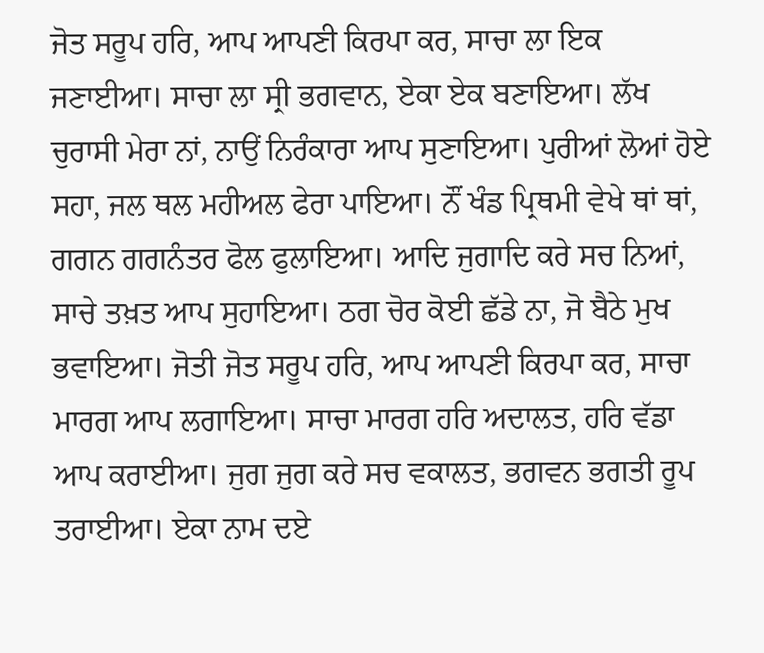ਜੋਤ ਸਰੂਪ ਹਰਿ, ਆਪ ਆਪਣੀ ਕਿਰਪਾ ਕਰ, ਸਾਚਾ ਲਾ ਇਕ ਜਣਾਈਆ। ਸਾਚਾ ਲਾ ਸ੍ਰੀ ਭਗਵਾਨ, ਏਕਾ ਏਕ ਬਣਾਇਆ। ਲੱਖ ਚੁਰਾਸੀ ਮੇਰਾ ਨਾਂ, ਨਾਉਂ ਨਿਰੰਕਾਰਾ ਆਪ ਸੁਣਾਇਆ। ਪੁਰੀਆਂ ਲੋਆਂ ਹੋਏ ਸਹਾ, ਜਲ ਥਲ ਮਹੀਅਲ ਫੇਰਾ ਪਾਇਆ। ਨੌਂ ਖੰਡ ਪ੍ਰਿਥਮੀ ਵੇਖੇ ਥਾਂ ਥਾਂ, ਗਗਨ ਗਗਨੰਤਰ ਫੋਲ ਫੁਲਾਇਆ। ਆਦਿ ਜੁਗਾਦਿ ਕਰੇ ਸਚ ਨਿਆਂ, ਸਾਚੇ ਤਖ਼ਤ ਆਪ ਸੁਹਾਇਆ। ਠਗ ਚੋਰ ਕੋਈ ਛੱਡੇ ਨਾ, ਜੋ ਬੈਠੇ ਮੁਖ ਭਵਾਇਆ। ਜੋਤੀ ਜੋਤ ਸਰੂਪ ਹਰਿ, ਆਪ ਆਪਣੀ ਕਿਰਪਾ ਕਰ, ਸਾਚਾ ਮਾਰਗ ਆਪ ਲਗਾਇਆ। ਸਾਚਾ ਮਾਰਗ ਹਰਿ ਅਦਾਲਤ, ਹਰਿ ਵੱਡਾ ਆਪ ਕਰਾਈਆ। ਜੁਗ ਜੁਗ ਕਰੇ ਸਚ ਵਕਾਲਤ, ਭਗਵਨ ਭਗਤੀ ਰੂਪ ਤਰਾਈਆ। ਏਕਾ ਨਾਮ ਦਏ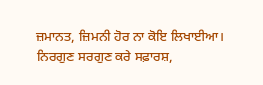ਜ਼ਮਾਨਤ, ਜ਼ਿਮਨੀ ਹੋਰ ਨਾ ਕੋਇ ਲਿਖਾਈਆ। ਨਿਰਗੁਣ ਸਰਗੁਣ ਕਰੇ ਸਫ਼ਾਰਸ਼,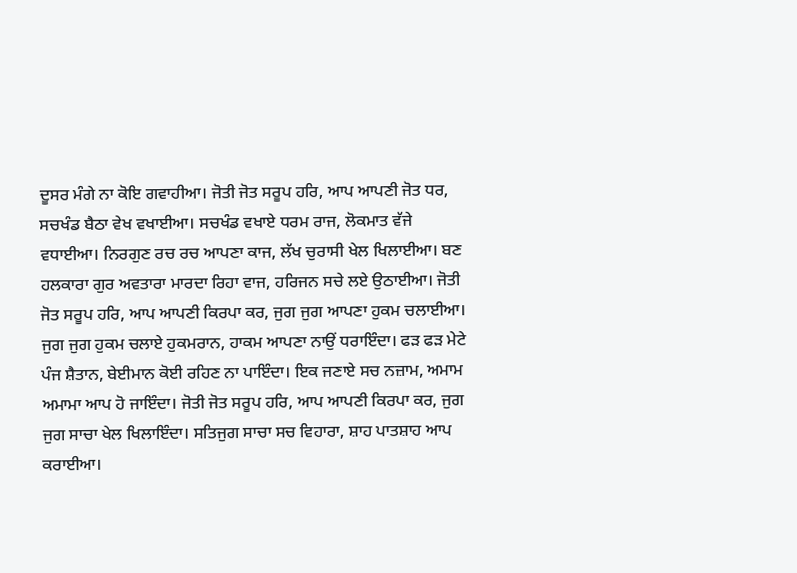ਦੂਸਰ ਮੰਗੇ ਨਾ ਕੋਇ ਗਵਾਹੀਆ। ਜੋਤੀ ਜੋਤ ਸਰੂਪ ਹਰਿ, ਆਪ ਆਪਣੀ ਜੋਤ ਧਰ, ਸਚਖੰਡ ਬੈਠਾ ਵੇਖ ਵਖਾਈਆ। ਸਚਖੰਡ ਵਖਾਏ ਧਰਮ ਰਾਜ, ਲੋਕਮਾਤ ਵੱਜੇ ਵਧਾਈਆ। ਨਿਰਗੁਣ ਰਚ ਰਚ ਆਪਣਾ ਕਾਜ, ਲੱਖ ਚੁਰਾਸੀ ਖੇਲ ਖਿਲਾਈਆ। ਬਣ ਹਲਕਾਰਾ ਗੁਰ ਅਵਤਾਰਾ ਮਾਰਦਾ ਰਿਹਾ ਵਾਜ, ਹਰਿਜਨ ਸਚੇ ਲਏ ਉਠਾਈਆ। ਜੋਤੀ ਜੋਤ ਸਰੂਪ ਹਰਿ, ਆਪ ਆਪਣੀ ਕਿਰਪਾ ਕਰ, ਜੁਗ ਜੁਗ ਆਪਣਾ ਹੁਕਮ ਚਲਾਈਆ। ਜੁਗ ਜੁਗ ਹੁਕਮ ਚਲਾਏ ਹੁਕਮਰਾਨ, ਹਾਕਮ ਆਪਣਾ ਨਾਉਂ ਧਰਾਇੰਦਾ। ਫੜ ਫੜ ਮੇਟੇ ਪੰਜ ਸ਼ੈਤਾਨ, ਬੇਈਮਾਨ ਕੋਈ ਰਹਿਣ ਨਾ ਪਾਇੰਦਾ। ਇਕ ਜਣਾਏ ਸਚ ਨਜ਼ਾਮ, ਅਮਾਮ ਅਮਾਮਾ ਆਪ ਹੋ ਜਾਇੰਦਾ। ਜੋਤੀ ਜੋਤ ਸਰੂਪ ਹਰਿ, ਆਪ ਆਪਣੀ ਕਿਰਪਾ ਕਰ, ਜੁਗ ਜੁਗ ਸਾਚਾ ਖੇਲ ਖਿਲਾਇੰਦਾ। ਸਤਿਜੁਗ ਸਾਚਾ ਸਚ ਵਿਹਾਰਾ, ਸ਼ਾਹ ਪਾਤਸ਼ਾਹ ਆਪ ਕਰਾਈਆ।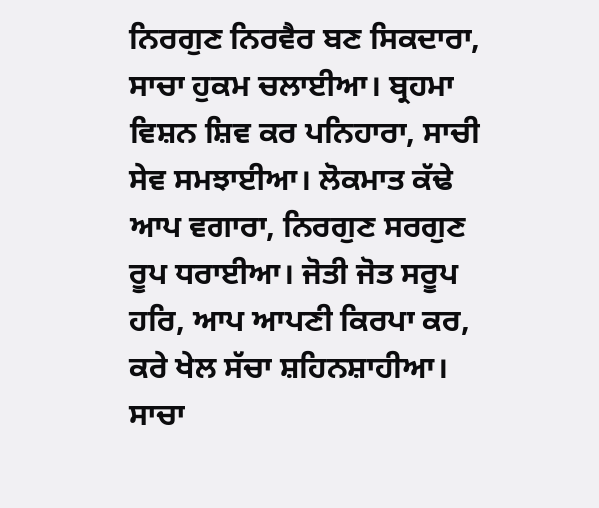ਨਿਰਗੁਣ ਨਿਰਵੈਰ ਬਣ ਸਿਕਦਾਰਾ, ਸਾਚਾ ਹੁਕਮ ਚਲਾਈਆ। ਬ੍ਰਹਮਾ ਵਿਸ਼ਨ ਸ਼ਿਵ ਕਰ ਪਨਿਹਾਰਾ, ਸਾਚੀ ਸੇਵ ਸਮਝਾਈਆ। ਲੋਕਮਾਤ ਕੱਢੇ ਆਪ ਵਗਾਰਾ, ਨਿਰਗੁਣ ਸਰਗੁਣ ਰੂਪ ਧਰਾਈਆ। ਜੋਤੀ ਜੋਤ ਸਰੂਪ ਹਰਿ, ਆਪ ਆਪਣੀ ਕਿਰਪਾ ਕਰ, ਕਰੇ ਖੇਲ ਸੱਚਾ ਸ਼ਹਿਨਸ਼ਾਹੀਆ। ਸਾਚਾ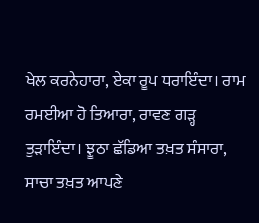ਖੇਲ ਕਰਨੇਹਾਰਾ, ਏਕਾ ਰੂਪ ਧਰਾਇੰਦਾ। ਰਾਮ ਰਮਈਆ ਹੋ ਤਿਆਰਾ, ਰਾਵਣ ਗੜ੍ਹ ਤੁੜਾਇੰਦਾ। ਝੂਠਾ ਛੱਡਿਆ ਤਖ਼ਤ ਸੰਸਾਰਾ, ਸਾਚਾ ਤਖ਼ਤ ਆਪਣੇ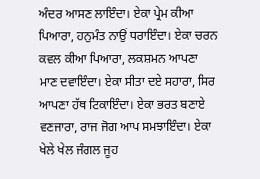ਅੰਦਰ ਆਸਣ ਲਾਇੰਦਾ। ਏਕਾ ਪ੍ਰੇਮ ਕੀਆ ਪਿਆਰਾ, ਹਨੁਮੰਤ ਨਾਉਂ ਧਰਾਇੰਦਾ। ਏਕਾ ਚਰਨ ਕਵਲ ਕੀਆ ਪਿਆਰਾ, ਲਕਸ਼ਮਨ ਆਪਣਾ ਮਾਣ ਦਵਾਇੰਦਾ। ਏਕਾ ਸੀਤਾ ਦਏ ਸਹਾਰਾ, ਸਿਰ ਆਪਣਾ ਹੱਥ ਟਿਕਾਇੰਦਾ। ਏਕਾ ਭਰਤ ਬਣਾਏ ਵਣਜਾਰਾ, ਰਾਜ ਜੋਗ ਆਪ ਸਮਝਾਇੰਦਾ। ਏਕਾ ਖੇਲੇ ਖੇਲ ਜੰਗਲ ਜੂਹ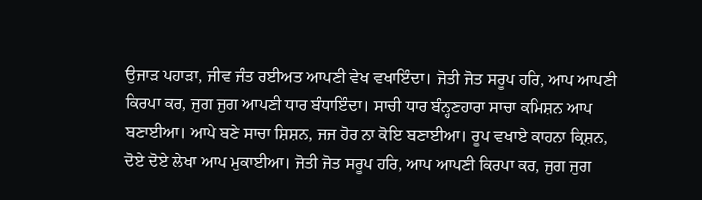ਉਜਾੜ ਪਹਾੜਾ, ਜੀਵ ਜੰਤ ਰਈਅਤ ਆਪਣੀ ਵੇਖ ਵਖਾਇੰਦਾ। ਜੋਤੀ ਜੋਤ ਸਰੂਪ ਹਰਿ, ਆਪ ਆਪਣੀ ਕਿਰਪਾ ਕਰ, ਜੁਗ ਜੁਗ ਆਪਣੀ ਧਾਰ ਬੰਧਾਇੰਦਾ। ਸਾਚੀ ਧਾਰ ਬੰਨ੍ਹਣਹਾਰਾ ਸਾਚਾ ਕਮਿਸ਼ਨ ਆਪ ਬਣਾਈਆ। ਆਪੇ ਬਣੇ ਸਾਚਾ ਸ਼ਿਸ਼ਨ, ਜਜ ਹੋਰ ਨਾ ਕੋਇ ਬਣਾਈਆ। ਰੂਪ ਵਖਾਏ ਕਾਹਨਾ ਕ੍ਰਿਸ਼ਨ, ਦੋਏ ਦੋਏ ਲੇਖਾ ਆਪ ਮੁਕਾਈਆ। ਜੋਤੀ ਜੋਤ ਸਰੂਪ ਹਰਿ, ਆਪ ਆਪਣੀ ਕਿਰਪਾ ਕਰ, ਜੁਗ ਜੁਗ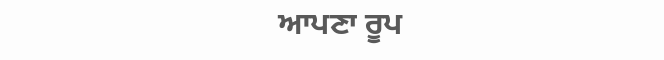ਆਪਣਾ ਰੂਪ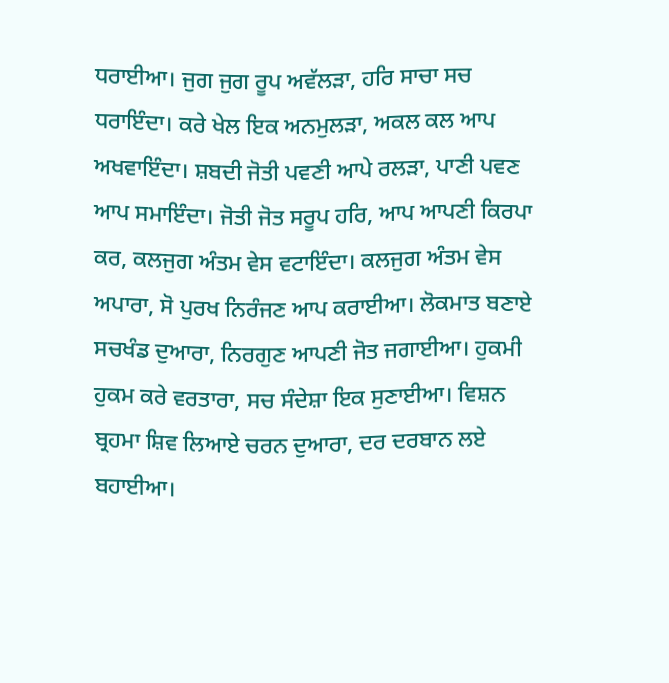ਧਰਾਈਆ। ਜੁਗ ਜੁਗ ਰੂਪ ਅਵੱਲੜਾ, ਹਰਿ ਸਾਚਾ ਸਚ ਧਰਾਇੰਦਾ। ਕਰੇ ਖੇਲ ਇਕ ਅਨਮੁਲੜਾ, ਅਕਲ ਕਲ ਆਪ ਅਖਵਾਇੰਦਾ। ਸ਼ਬਦੀ ਜੋਤੀ ਪਵਣੀ ਆਪੇ ਰਲੜਾ, ਪਾਣੀ ਪਵਣ ਆਪ ਸਮਾਇੰਦਾ। ਜੋਤੀ ਜੋਤ ਸਰੂਪ ਹਰਿ, ਆਪ ਆਪਣੀ ਕਿਰਪਾ ਕਰ, ਕਲਜੁਗ ਅੰਤਮ ਵੇਸ ਵਟਾਇੰਦਾ। ਕਲਜੁਗ ਅੰਤਮ ਵੇਸ ਅਪਾਰਾ, ਸੋ ਪੁਰਖ ਨਿਰੰਜਣ ਆਪ ਕਰਾਈਆ। ਲੋਕਮਾਤ ਬਣਾਏ ਸਚਖੰਡ ਦੁਆਰਾ, ਨਿਰਗੁਣ ਆਪਣੀ ਜੋਤ ਜਗਾਈਆ। ਹੁਕਮੀ ਹੁਕਮ ਕਰੇ ਵਰਤਾਰਾ, ਸਚ ਸੰਦੇਸ਼ਾ ਇਕ ਸੁਣਾਈਆ। ਵਿਸ਼ਨ ਬ੍ਰਹਮਾ ਸ਼ਿਵ ਲਿਆਏ ਚਰਨ ਦੁਆਰਾ, ਦਰ ਦਰਬਾਨ ਲਏ ਬਹਾਈਆ।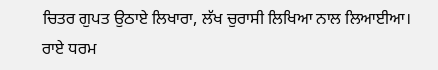ਚਿਤਰ ਗੁਪਤ ਉਠਾਏ ਲਿਖਾਰਾ, ਲੱਖ ਚੁਰਾਸੀ ਲਿਖਿਆ ਨਾਲ ਲਿਆਈਆ। ਰਾਏ ਧਰਮ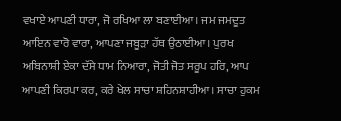ਵਖਾਏ ਆਪਣੀ ਧਾਰਾ, ਜੋ ਰਖਿਆ ਲਾ ਬਣਾਈਆ। ਜਮ ਜਮਦੂਤ ਆਇਨ ਵਾਰੋ ਵਾਰਾ, ਆਪਣਾ ਜਬੂੜਾ ਹੱਥ ਉਠਾਈਆ। ਪੁਰਖ ਅਬਿਨਾਸ਼ੀ ਏਕਾ ਦੱਸੇ ਧਾਮ ਨਿਆਰਾ, ਜੋਤੀ ਜੋਤ ਸਰੂਪ ਹਰਿ, ਆਪ ਆਪਣੀ ਕਿਰਪਾ ਕਰ, ਕਰੇ ਖੇਲ ਸਾਚਾ ਸ਼ਹਿਨਸ਼ਾਹੀਆ। ਸਾਚਾ ਹੁਕਮ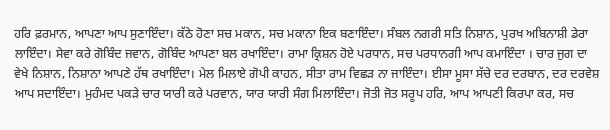ਹਰਿ ਫ਼ਰਮਾਨ, ਆਪਣਾ ਆਪ ਸੁਣਾਇੰਦਾ। ਕੱਠੇ ਹੋਣਾ ਸਚ ਮਕਾਨ, ਸਚ ਮਕਾਨਾ ਇਕ ਬਣਾਇੰਦਾ। ਸੰਬਲ ਨਗਰੀ ਸਤਿ ਨਿਸ਼ਾਨ, ਪੁਰਖ ਅਬਿਨਾਸ਼ੀ ਡੇਰਾ ਲਾਇੰਦਾ। ਸੇਵਾ ਕਰੇ ਗੋਬਿੰਦ ਜਵਾਨ, ਗੋਬਿੰਦ ਆਪਣਾ ਬਲ ਰਖਾਇੰਦਾ। ਰਾਮਾ ਕ੍ਰਿਸ਼ਨ ਹੋਏ ਪਰਧਾਨ, ਸਚ ਪਰਧਾਨਗੀ ਆਪ ਕਮਾਇੰਦਾ । ਚਾਰ ਜੁਗ ਦਾ ਵੇਖੇ ਨਿਸ਼ਾਨ, ਨਿਸ਼ਾਨਾ ਆਪਣੇ ਹੱਥ ਰਖਾਇੰਦਾ। ਮੇਲ ਮਿਲਾਏ ਗੋਪੀ ਕਾਹਨ, ਸੀਤਾ ਰਾਮ ਵਿਛੜ ਨਾ ਜਾਇੰਦਾ। ਈਸਾ ਮੂਸਾ ਸੱਚੇ ਦਰ ਦਰਬਾਨ, ਦਰ ਦਰਵੇਸ਼ ਆਪ ਸਦਾਇੰਦਾ। ਮੁਹੰਮਦ ਪਕੜੇ ਚਾਰ ਯਾਰੀ ਕਰੇ ਪਰਵਾਨ, ਯਾਰ ਯਾਰੀ ਸੰਗ ਮਿਲਾਇੰਦਾ। ਜੋਤੀ ਜੋਤ ਸਰੂਪ ਹਰਿ, ਆਪ ਆਪਣੀ ਕਿਰਪਾ ਕਰ, ਸਚ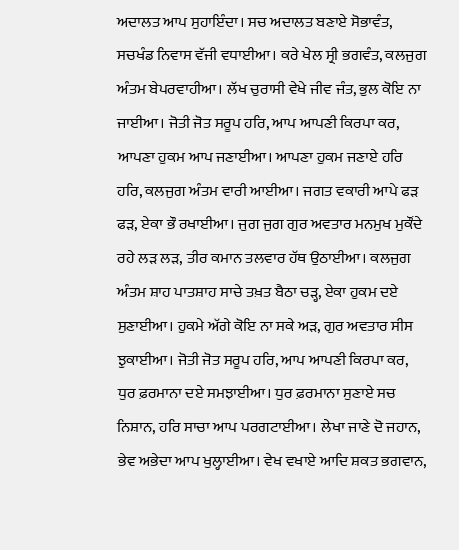ਅਦਾਲਤ ਆਪ ਸੁਹਾਇੰਦਾ। ਸਚ ਅਦਾਲਤ ਬਣਾਏ ਸੋਭਾਵੰਤ, ਸਚਖੰਡ ਨਿਵਾਸ ਵੱਜੀ ਵਧਾਈਆ। ਕਰੇ ਖੇਲ ਸ੍ਰੀ ਭਗਵੰਤ, ਕਲਜੁਗ ਅੰਤਮ ਬੇਪਰਵਾਹੀਆ। ਲੱਖ ਚੁਰਾਸੀ ਵੇਖੇ ਜੀਵ ਜੰਤ, ਭੁਲ ਕੋਇ ਨਾ ਜਾਈਆ। ਜੋਤੀ ਜੋਤ ਸਰੂਪ ਹਰਿ, ਆਪ ਆਪਣੀ ਕਿਰਪਾ ਕਰ, ਆਪਣਾ ਹੁਕਮ ਆਪ ਜਣਾਈਆ। ਆਪਣਾ ਹੁਕਮ ਜਣਾਏ ਹਰਿ ਹਰਿ, ਕਲਜੁਗ ਅੰਤਮ ਵਾਰੀ ਆਈਆ। ਜਗਤ ਵਕਾਰੀ ਆਪੇ ਫੜ ਫੜ, ਏਕਾ ਭੌ ਰਖਾਈਆ। ਜੁਗ ਜੁਗ ਗੁਰ ਅਵਤਾਰ ਮਨਮੁਖ ਮੁਕੌਂਦੇ ਰਹੇ ਲੜ ਲੜ, ਤੀਰ ਕਮਾਨ ਤਲਵਾਰ ਹੱਥ ਉਠਾਈਆ। ਕਲਜੁਗ ਅੰਤਮ ਸ਼ਾਹ ਪਾਤਸ਼ਾਹ ਸਾਚੇ ਤਖ਼ਤ ਬੈਠਾ ਚੜ੍ਹ, ਏਕਾ ਹੁਕਮ ਦਏ ਸੁਣਾਈਆ। ਹੁਕਮੇ ਅੱਗੇ ਕੋਇ ਨਾ ਸਕੇ ਅੜ, ਗੁਰ ਅਵਤਾਰ ਸੀਸ ਝੁਕਾਈਆ। ਜੋਤੀ ਜੋਤ ਸਰੂਪ ਹਰਿ, ਆਪ ਆਪਣੀ ਕਿਰਪਾ ਕਰ, ਧੁਰ ਫ਼ਰਮਾਨਾ ਦਏ ਸਮਝਾਈਆ। ਧੁਰ ਫ਼ਰਮਾਨਾ ਸੁਣਾਏ ਸਚ ਨਿਸ਼ਾਨ, ਹਰਿ ਸਾਚਾ ਆਪ ਪਰਗਟਾਈਆ। ਲੇਖਾ ਜਾਣੇ ਦੋ ਜਹਾਨ, ਭੇਵ ਅਭੇਦਾ ਆਪ ਖੁਲ੍ਹਾਈਆ। ਵੇਖ ਵਖਾਏ ਆਦਿ ਸ਼ਕਤ ਭਗਵਾਨ,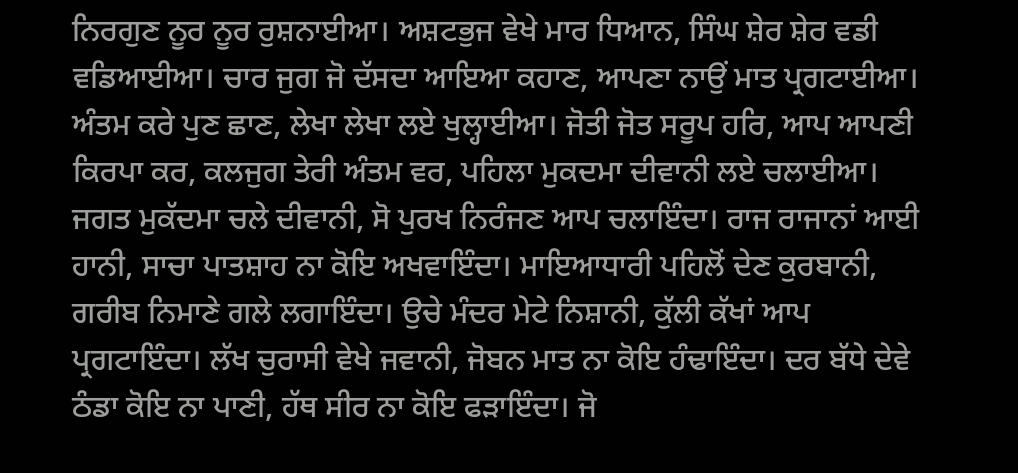ਨਿਰਗੁਣ ਨੂਰ ਨੂਰ ਰੁਸ਼ਨਾਈਆ। ਅਸ਼ਟਭੁਜ ਵੇਖੇ ਮਾਰ ਧਿਆਨ, ਸਿੰਘ ਸ਼ੇਰ ਸ਼ੇਰ ਵਡੀ ਵਡਿਆਈਆ। ਚਾਰ ਜੁਗ ਜੋ ਦੱਸਦਾ ਆਇਆ ਕਹਾਣ, ਆਪਣਾ ਨਾਉਂ ਮਾਤ ਪ੍ਰਗਟਾਈਆ। ਅੰਤਮ ਕਰੇ ਪੁਣ ਛਾਣ, ਲੇਖਾ ਲੇਖਾ ਲਏ ਖੁਲ੍ਹਾਈਆ। ਜੋਤੀ ਜੋਤ ਸਰੂਪ ਹਰਿ, ਆਪ ਆਪਣੀ ਕਿਰਪਾ ਕਰ, ਕਲਜੁਗ ਤੇਰੀ ਅੰਤਮ ਵਰ, ਪਹਿਲਾ ਮੁਕਦਮਾ ਦੀਵਾਨੀ ਲਏ ਚਲਾਈਆ। ਜਗਤ ਮੁਕੱਦਮਾ ਚਲੇ ਦੀਵਾਨੀ, ਸੋ ਪੁਰਖ ਨਿਰੰਜਣ ਆਪ ਚਲਾਇੰਦਾ। ਰਾਜ ਰਾਜਾਨਾਂ ਆਈ ਹਾਨੀ, ਸਾਚਾ ਪਾਤਸ਼ਾਹ ਨਾ ਕੋਇ ਅਖਵਾਇੰਦਾ। ਮਾਇਆਧਾਰੀ ਪਹਿਲੋਂ ਦੇਣ ਕੁਰਬਾਨੀ, ਗਰੀਬ ਨਿਮਾਣੇ ਗਲੇ ਲਗਾਇੰਦਾ। ਉਚੇ ਮੰਦਰ ਮੇਟੇ ਨਿਸ਼ਾਨੀ, ਕੁੱਲੀ ਕੱਖਾਂ ਆਪ ਪ੍ਰਗਟਾਇੰਦਾ। ਲੱਖ ਚੁਰਾਸੀ ਵੇਖੇ ਜਵਾਨੀ, ਜੋਬਨ ਮਾਤ ਨਾ ਕੋਇ ਹੰਢਾਇੰਦਾ। ਦਰ ਬੱਧੇ ਦੇਵੇ ਠੰਡਾ ਕੋਇ ਨਾ ਪਾਣੀ, ਹੱਥ ਸੀਰ ਨਾ ਕੋਇ ਫੜਾਇੰਦਾ। ਜੋ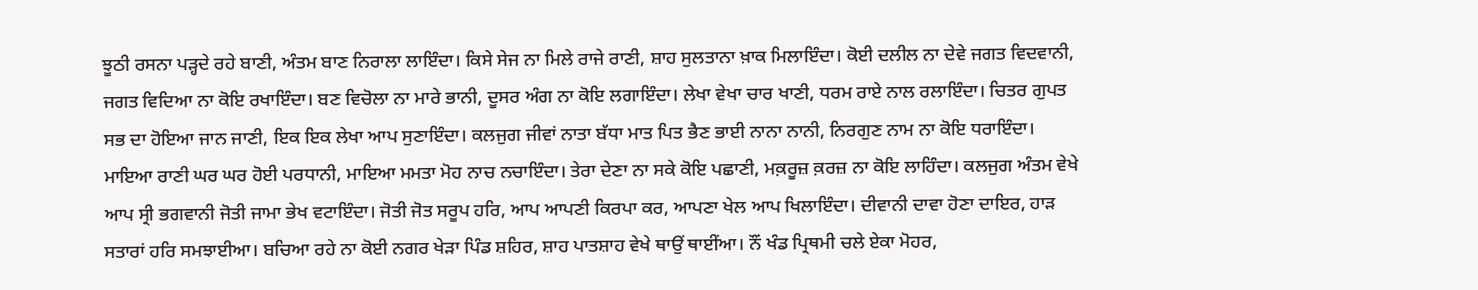ਝੂਠੀ ਰਸਨਾ ਪੜ੍ਹਦੇ ਰਹੇ ਬਾਣੀ, ਅੰਤਮ ਬਾਣ ਨਿਰਾਲਾ ਲਾਇੰਦਾ। ਕਿਸੇ ਸੇਜ ਨਾ ਮਿਲੇ ਰਾਜੇ ਰਾਣੀ, ਸ਼ਾਹ ਸੁਲਤਾਨਾ ਖ਼ਾਕ ਮਿਲਾਇੰਦਾ। ਕੋਈ ਦਲੀਲ ਨਾ ਦੇਵੇ ਜਗਤ ਵਿਦਵਾਨੀ, ਜਗਤ ਵਿਦਿਆ ਨਾ ਕੋਇ ਰਖਾਇੰਦਾ। ਬਣ ਵਿਚੋਲਾ ਨਾ ਮਾਰੇ ਭਾਨੀ, ਦੂਸਰ ਅੰਗ ਨਾ ਕੋਇ ਲਗਾਇੰਦਾ। ਲੇਖਾ ਵੇਖਾ ਚਾਰ ਖਾਣੀ, ਧਰਮ ਰਾਏ ਨਾਲ ਰਲਾਇੰਦਾ। ਚਿਤਰ ਗੁਪਤ ਸਭ ਦਾ ਹੋਇਆ ਜਾਨ ਜਾਣੀ, ਇਕ ਇਕ ਲੇਖਾ ਆਪ ਸੁਣਾਇੰਦਾ। ਕਲਜੁਗ ਜੀਵਾਂ ਨਾਤਾ ਬੱਧਾ ਮਾਤ ਪਿਤ ਭੈਣ ਭਾਈ ਨਾਨਾ ਨਾਨੀ, ਨਿਰਗੁਣ ਨਾਮ ਨਾ ਕੋਇ ਧਰਾਇੰਦਾ। ਮਾਇਆ ਰਾਣੀ ਘਰ ਘਰ ਹੋਈ ਪਰਧਾਨੀ, ਮਾਇਆ ਮਮਤਾ ਮੋਹ ਨਾਚ ਨਚਾਇੰਦਾ। ਤੇਰਾ ਦੇਣਾ ਨਾ ਸਕੇ ਕੋਇ ਪਛਾਣੀ, ਮਕ਼ਰੂਜ਼ ਕ਼ਰਜ਼ ਨਾ ਕੋਇ ਲਾਹਿੰਦਾ। ਕਲਜੁਗ ਅੰਤਮ ਵੇਖੇ ਆਪ ਸ੍ਰੀ ਭਗਵਾਨੀ ਜੋਤੀ ਜਾਮਾ ਭੇਖ ਵਟਾਇੰਦਾ। ਜੋਤੀ ਜੋਤ ਸਰੂਪ ਹਰਿ, ਆਪ ਆਪਣੀ ਕਿਰਪਾ ਕਰ, ਆਪਣਾ ਖੇਲ ਆਪ ਖਿਲਾਇੰਦਾ। ਦੀਵਾਨੀ ਦਾਵਾ ਹੋਣਾ ਦਾਇਰ, ਹਾੜ ਸਤਾਰਾਂ ਹਰਿ ਸਮਝਾਈਆ। ਬਚਿਆ ਰਹੇ ਨਾ ਕੋਈ ਨਗਰ ਖੇੜਾ ਪਿੰਡ ਸ਼ਹਿਰ, ਸ਼ਾਹ ਪਾਤਸ਼ਾਹ ਵੇਖੇ ਥਾਉਂ ਥਾਈਂਆ। ਨੌਂ ਖੰਡ ਪ੍ਰਿਥਮੀ ਚਲੇ ਏਕਾ ਮੋਹਰ,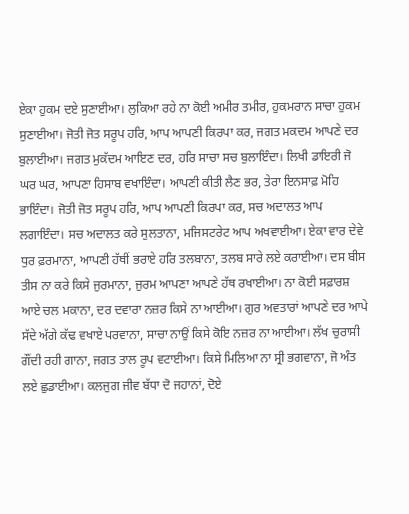ਏਕਾ ਹੁਕਮ ਦਏ ਸੁਣਾਈਆ। ਲੁਕਿਆ ਰਹੇ ਨਾ ਕੋਈ ਅਮੀਰ ਤਮੀਰ, ਹੁਕਮਰਾਨ ਸਾਚਾ ਹੁਕਮ ਸੁਣਾਈਆ। ਜੋਤੀ ਜੋਤ ਸਰੂਪ ਹਰਿ, ਆਪ ਆਪਣੀ ਕਿਰਪਾ ਕਰ, ਜਗਤ ਮਕਦਮ ਆਪਣੇ ਦਰ ਬੁਲਾਈਆ। ਜਗਤ ਮੁਕੱਦਮ ਆਇਣ ਦਰ, ਹਰਿ ਸਾਚਾ ਸਚ ਬੁਲਾਇੰਦਾ। ਲਿਖੀ ਡਾਇਰੀ ਜੋ ਘਰ ਘਰ, ਆਪਣਾ ਹਿਸਾਬ ਵਖਾਇੰਦਾ। ਆਪਣੀ ਕੀਤੀ ਲੈਣ ਭਰ, ਤੇਰਾ ਇਨਸਾਫ਼ ਮੋਹਿ ਭਾਇੰਦਾ। ਜੋਤੀ ਜੋਤ ਸਰੂਪ ਹਰਿ, ਆਪ ਆਪਣੀ ਕਿਰਪਾ ਕਰ, ਸਚ ਅਦਾਲਤ ਆਪ ਲਗਾਇੰਦਾ। ਸਚ ਅਦਾਲਤ ਕਰੇ ਸੁਲਤਾਨਾ, ਮਜਿਸਟਰੇਟ ਆਪ ਅਖਵਾਈਆ। ਏਕਾ ਵਾਰ ਦੇਵੇ ਧੁਰ ਫ਼ਰਮਾਨਾ, ਆਪਣੀ ਹੱਥੀਂ ਭਰਾਏ ਹਰਿ ਤਲਬਾਨਾ, ਤਲਬ ਸਾਰੇ ਲਏ ਕਰਾਈਆ। ਦਸ ਬੀਸ ਤੀਸ ਨਾ ਕਰੇ ਕਿਸੇ ਜੁਰਮਾਨਾ, ਜੁਰਮ ਆਪਣਾ ਆਪਣੇ ਹੱਥ ਰਖਾਈਆ। ਨਾ ਕੋਈ ਸਫ਼ਾਰਸ਼ ਆਏ ਚਲ ਮਕਾਨਾ, ਦਰ ਦਵਾਰਾ ਨਜ਼ਰ ਕਿਸੇ ਨਾ ਆਈਆ। ਗੁਰ ਅਵਤਾਰਾਂ ਆਪਣੇ ਦਰ ਆਪੇ ਸੱਦੇ ਅੱਗੇ ਕੱਢ ਵਖਾਏ ਪਰਵਾਨਾ, ਸਾਚਾ ਨਾਉਂ ਕਿਸੇ ਕੋਇ ਨਜ਼ਰ ਨਾ ਆਈਆ। ਲੱਖ ਚੁਰਾਸੀ ਗੌਂਦੀ ਰਹੀ ਗਾਨਾ, ਜਗਤ ਤਾਲ ਰੂਪ ਵਟਾਈਆ। ਕਿਸੇ ਮਿਲਿਆ ਨਾ ਸ੍ਰੀ ਭਗਵਾਨਾ, ਜੋ ਅੰਤ ਲਏ ਛੁਡਾਈਆ। ਕਲਜੁਗ ਜੀਵ ਬੱਧਾ ਦੋ ਜਹਾਨਾਂ, ਦੋਏ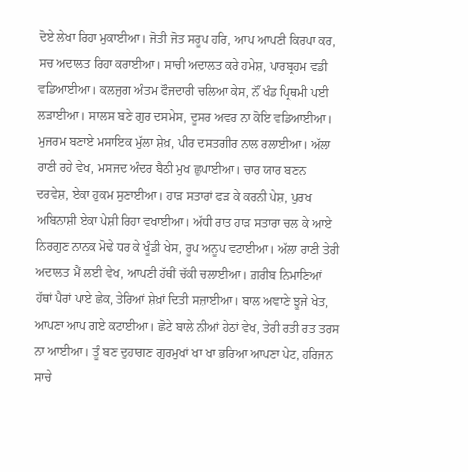ਦੋਏ ਲੇਖਾ ਰਿਹਾ ਮੁਕਾਈਆ। ਜੋਤੀ ਜੋਤ ਸਰੂਪ ਹਰਿ, ਆਪ ਆਪਣੀ ਕਿਰਪਾ ਕਰ, ਸਚ ਅਦਾਲਤ ਰਿਹਾ ਕਰਾਈਆ। ਸਾਚੀ ਅਦਾਲਤ ਕਰੇ ਹਮੇਸ਼, ਪਾਰਬ੍ਰਹਮ ਵਡੀ ਵਡਿਆਈਆ। ਕਲਜੁਗ ਅੰਤਮ ਫੌਜਦਾਰੀ ਚਲਿਆ ਕੇਸ, ਨੌਂ ਖੰਡ ਪ੍ਰਿਥਮੀ ਪਈ ਲੜਾਈਆ। ਸਾਲਸ ਬਣੇ ਗੁਰ ਦਸਮੇਸ, ਦੂਸਰ ਅਵਰ ਨਾ ਕੋਇ ਵਡਿਆਈਆ। ਮੁਜਰਮ ਬਣਾਏ ਮਸਾਇਕ ਮੁੱਲਾ ਸ਼ੇਖ਼, ਪੀਰ ਦਸਤਗੀਰ ਨਾਲ ਰਲਾਈਆ। ਅੱਲਾ ਰਾਣੀ ਰਹੇ ਵੇਖ, ਮਸਜਦ ਅੰਦਰ ਬੈਠੀ ਮੁਖ ਛੁਪਾਈਆ। ਚਾਰ ਯਾਰ ਬਣਨ ਦਰਵੇਸ਼, ਏਕਾ ਹੁਕਮ ਸੁਣਾਈਆ। ਹਾੜ ਸਤਾਰਾਂ ਫੜ ਕੇ ਕਰਨੀ ਪੇਸ਼, ਪੁਰਖ ਅਬਿਨਾਸ਼ੀ ਏਕਾ ਪੇਸ਼ੀ ਰਿਹਾ ਵਖਾਈਆ। ਅੱਧੀ ਰਾਤ ਹਾੜ ਸਤਾਰਾ ਚਲ ਕੇ ਆਏ ਨਿਰਗੁਣ ਨਾਨਕ ਮੋਢੇ ਧਰ ਕੇ ਖੂੰਡੀ ਖੇਸ, ਰੂਪ ਅਨੂਪ ਵਟਾਈਆ। ਅੱਲਾ ਰਾਣੀ ਤੇਰੀ ਅਦਾਲਤ ਮੈਂ ਲਈ ਵੇਖ, ਆਪਣੀ ਹੱਥੀਂ ਚੱਕੀ ਚਲਾਈਆ। ਗ਼ਰੀਬ ਨਿਮਾਣਿਆਂ ਹੱਥਾਂ ਪੈਰਾਂ ਪਾਏ ਛੇਕ, ਤੇਰਿਆਂ ਸ਼ੇਖ਼ਾਂ ਦਿਤੀ ਸਜ਼ਾਈਆ। ਬਾਲ ਅਞਾਣੇ ਝੂਜੇ ਖੇਤ, ਆਪਣਾ ਆਪ ਗਏ ਕਟਾਈਆ। ਛੋਟੇ ਬਾਲੇ ਨੀਆਂ ਹੇਠਾਂ ਵੇਖ, ਤੇਰੀ ਰਤੀ ਰਤ ਤਰਸ ਨਾ ਆਈਆ। ਤੂੰ ਬਣ ਦੁਹਾਗਣ ਗੁਰਮੁਖਾਂ ਖਾ ਖਾ ਭਰਿਆ ਆਪਣਾ ਪੇਟ, ਹਰਿਜਨ ਸਾਚੇ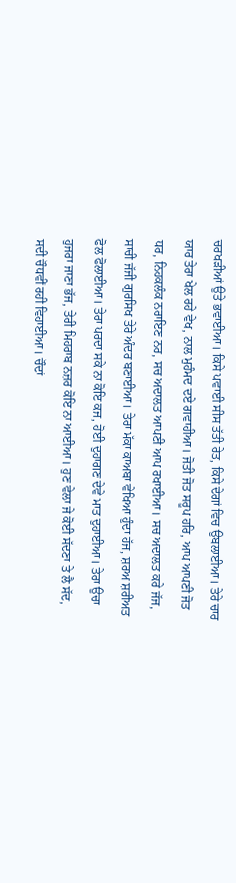ਚਰਖੜੀਆਂ ਉਤੇ ਭਵਾਈਆ। ਕਿਸੇ ਪਵਾਈ ਸੀਸ ਤੱਤੀ ਰੇਤ, ਕਿਸੇ ਦੇਗਾਂ ਵਿਚ ਉਬਲਾਈਆ। ਤੇਰੇ ਚਾਰ ਯਾਰ ਤੇਰਾ ਖੇਲ ਰਹੇ ਵੇਖ, ਨਾਲ ਮੁਹੰਮਦ ਦਏ ਗਵਾਹੀਆ। ਜੋਤੀ ਜੋਤ ਸਰੂਪ ਹਰਿ, ਆਪ ਆਪਣੀ ਜੋਤ ਧਰ, ਨਿਹਕਲੰਕ ਨਰਾਇਣ ਨਰ, ਸਚ ਅਦਾਲਤ ਆਪਣੀ ਆਪ ਰਖਾਈਆ। ਸਚ ਅਦਾਲਤ ਕਰੇ ਜੱਜ, ਸਾਚੀ ਜੱਜੀ ਗੁਰਸਿਖ ਤੇਰੇ ਅੰਦਰ ਬਣਾਈਆ। ਤੇਰਾ ਮੱਕਾ ਕਾਅਬਾ ਵੇਖਿਆ ਹੁੰਦਾ ਹੱਜ, ਸ਼ਰਅ ਸ਼ਰੀਅਤ ਫੋਲ ਫੋਲਾਈਆ। ਤੇਰਾ ਪਰਦਾ ਸਕੇ ਨਾ ਕੋਇ ਕਜ, ਹੋਈ ਦੁਹਾਗਣ ਦੇਵੇ ਮਾਤ ਦੁਹਾਈਆ। ਤੇਰਾ ਉਚਾ ਹੁਜਰਾ ਜਾਣਾ ਭੱਜ, ਤੇਰੀ ਮਿਹਰਾਬ ਨਜ਼ਰ ਕੋਇ ਨਾ ਆਈਆ। ਹੁਣ ਵੇਲਾ ਜੇ ਕੋਈ ਸੱਦਣਾ ਤੇ ਲੈ ਸੱਦ, ਸਦੀ ਚੌਧਵੀਂ ਰਹੀ ਵਿਹਾਈਆ। ਚੌਦਾਂ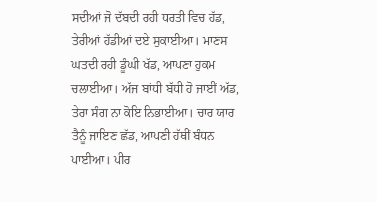ਸਦੀਆਂ ਜੋ ਦੱਬਦੀ ਰਹੀ ਧਰਤੀ ਵਿਚ ਹੱਡ, ਤੇਰੀਆਂ ਹੱਡੀਆਂ ਦਏ ਸੁਕਾਈਆ। ਮਾਣਸ ਘਤਦੀ ਰਹੀ ਡੂੰਘੀ ਖੱਡ, ਆਪਣਾ ਹੁਕਮ ਚਲਾਈਆ। ਅੱਜ ਬਾਂਧੀ ਬੱਧੀ ਹੋ ਜਾਈਂ ਅੱਡ, ਤੇਰਾ ਸੰਗ ਨਾ ਕੋਇ ਨਿਭਾਈਆ। ਚਾਰ ਯਾਰ ਤੈਨੂੰ ਜਾਇਣ ਛੱਡ, ਆਪਣੀ ਹੱਥੀਂ ਬੰਧਨ ਪਾਈਆ। ਪੀਰ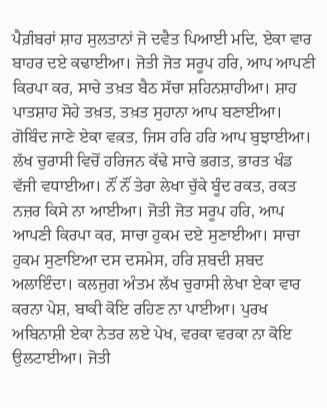ਪੈਗ਼ੰਬਰਾਂ ਸ਼ਾਹ ਸੁਲਤਾਨਾਂ ਜੋ ਦਵੈਤ ਪਿਆਈ ਮਦਿ, ਏਕਾ ਵਾਰ ਬਾਹਰ ਦਏ ਕਢਾਈਆ। ਜੋਤੀ ਜੋਤ ਸਰੂਪ ਹਰਿ, ਆਪ ਆਪਣੀ ਕਿਰਪਾ ਕਰ, ਸਾਚੇ ਤਖ਼ਤ ਬੈਠ ਸੱਚਾ ਸ਼ਹਿਨਸ਼ਾਹੀਆ। ਸ਼ਾਹ ਪਾਤਸ਼ਾਹ ਸੋਹੇ ਤਖ਼ਤ, ਤਖ਼ਤ ਸੁਹਾਨਾ ਆਪ ਬਣਾਈਆ। ਗੋਬਿੰਦ ਜਾਣੇ ਏਕਾ ਵਕ਼ਤ, ਜਿਸ ਹਰਿ ਹਰਿ ਆਪ ਬੁਝਾਈਆ। ਲੱਖ ਚੁਰਾਸੀ ਵਿਚੋਂ ਹਰਿਜਨ ਕੱਢੇ ਸਾਚੇ ਭਗਤ, ਭਾਰਤ ਖੰਡ ਵੱਜੀ ਵਧਾਈਆ। ਨੌਂ ਨੌਂ ਤੇਰਾ ਲੇਖਾ ਚੁੱਕੇ ਬੂੰਦ ਰਕਤ, ਰਕਤ ਨਜ਼ਰ ਕਿਸੇ ਨਾ ਆਈਆ। ਜੋਤੀ ਜੋਤ ਸਰੂਪ ਹਰਿ, ਆਪ ਆਪਣੀ ਕਿਰਪਾ ਕਰ, ਸਾਚਾ ਹੁਕਮ ਦਏ ਸੁਣਾਈਆ। ਸਾਚਾ ਹੁਕਮ ਸੁਣਾਇਆ ਦਸ ਦਸਮੇਸ, ਹਰਿ ਸ਼ਬਦੀ ਸ਼ਬਦ ਅਲਾਇੰਦਾ। ਕਲਜੁਗ ਅੰਤਮ ਲੱਖ ਚੁਰਾਸੀ ਲੇਖਾ ਏਕਾ ਵਾਰ ਕਰਨਾ ਪੇਸ਼, ਬਾਕੀ ਕੋਇ ਰਹਿਣ ਨਾ ਪਾਈਆ। ਪੁਰਖ ਅਬਿਨਾਸ਼ੀ ਏਕਾ ਨੇਤਰ ਲਏ ਪੇਖ, ਵਰਕਾ ਵਰਕਾ ਨਾ ਕੋਇ ਉਲਟਾਈਆ। ਜੋਤੀ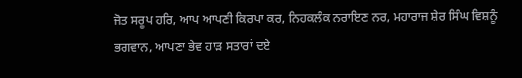ਜੋਤ ਸਰੂਪ ਹਰਿ, ਆਪ ਆਪਣੀ ਕਿਰਪਾ ਕਰ, ਨਿਹਕਲੰਕ ਨਰਾਇਣ ਨਰ, ਮਹਾਰਾਜ ਸ਼ੇਰ ਸਿੰਘ ਵਿਸ਼ਨੂੰ ਭਗਵਾਨ, ਆਪਣਾ ਭੇਵ ਹਾੜ ਸਤਾਰਾਂ ਦਏ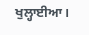ਖੁਲ੍ਹਾਈਆ।